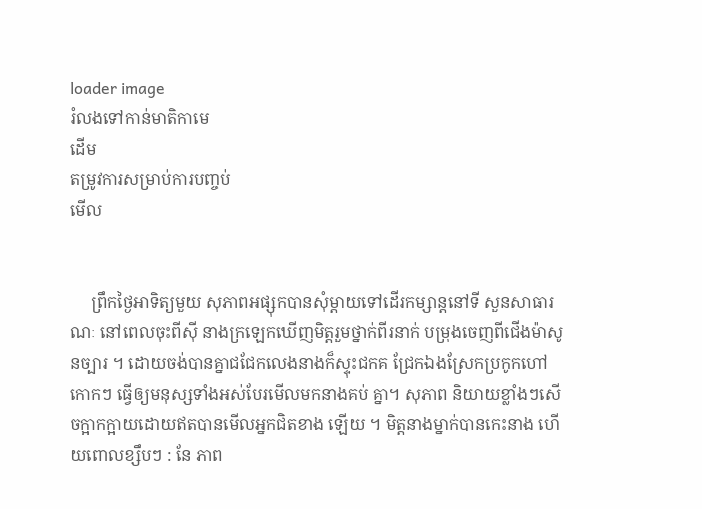loader image
រំលងទៅកាន់មាតិកាមេ
ដើម
តម្រូវការសម្រាប់ការបញ្ចប់
មើល


     ព្រឹកថ្ងៃអាទិត្យមួយ សុភាពអផ្សុកបានសុំម្តាយទៅដើរកម្សាន្តនៅទី សួនសាធារណៈ នៅពេលចុះពីស៊ី នាងក្រឡេកឃើញមិត្តរួមថ្នាក់ពីរនាក់ បម្រុងចេញពីជើងម៉ាសូនច្បារ ។ ដោយចង់បានគ្នាជជែកលេងនាងក៏ស្ទុះជកគ ជ្រែកឯងស្រែកប្រកូកហៅកោកៗ ធ្វើឲ្យមនុស្សទាំងអស់បែរមើលមកនាងគប់ គ្នា។ សុភាព និយាយខ្លាំងៗសើចក្អាកក្អាយដោយឥតបានមើលអ្នកជិតខាង ឡើយ ។ មិត្តនាងម្នាក់បានកេះនាង ហើយពោលខ្សឹបៗ : នែ ភាព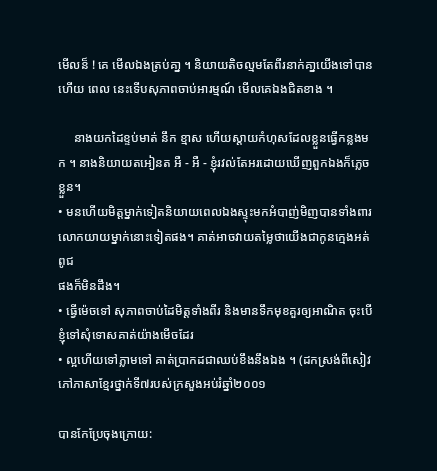មើលន៏ ! គេ មើលឯងត្រប់គា្ន ។ និយាយតិចល្មមតែពីរនាក់គា្នយើងទៅបានហើយ ពេល នេះទើបសុភាពចាប់អារម្មណ៍ មើលគេឯងជិតខាង ។

     នាងយកដៃខ្ទប់មាត់ នឹក ខ្មាស ហើយស្តាយកំហុសដែលខ្លួនធ្វើកន្លងមក ។ នាងនិយាយតអៀនត អឺ - អឺ - ខ្ញុំរវល់តែអរដោយឃើញពួកឯងក៏ភ្លេចខ្លួន។
• មនហើយមិត្តម្នាក់ទៀតនិយាយពេលឯងស្ទុះមកអំបាញ់មិញបានទាំងពារលោកយាយម្នាក់នោះទៀតផង។ គាត់អាចវាយតម្លៃថាយើងជាកូនក្មេងអត់ពូជ
ផងក៏មិនដឹង។
• ធ្វើម៉េចទៅ សុភាពចាប់ដៃមិត្តទាំងពីរ និងមានទឹកមុខគួរឲ្យអាណិត ចុះបើខ្ញុំទៅសុំទោសគាត់យ៉ាងមើចដែរ
• ល្អហើយទៅភ្លាមទៅ គាត់ប្រាកដជាឈប់ខឹងនឹងឯង ។ (ដកស្រង់ពីសៀវភៅភាសាខ្មែរថ្នាក់ទី៧របស់ក្រសួងអប់រំឆ្នាំ២០០១

បានកែប្រែចុងក្រោយ: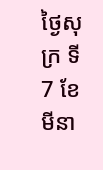ថ្ងៃសុក្រ ទី7 ខែមីនា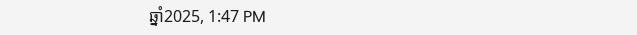ឆ្នាំ2025, 1:47 PM